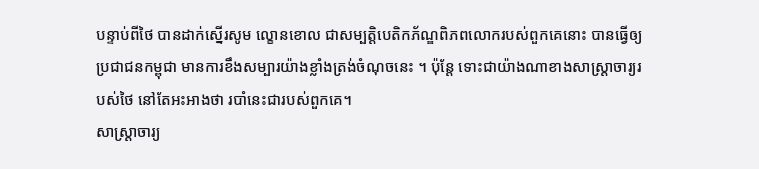បន្ទាប់ពីថៃ បានដាក់ស្នើរសូម ល្ខោនខោល ជាសម្បត្តិបេតិកភ័ណ្ឌពិភពលោករបស់ពួកគេនោះ បានធ្វើឲ្យប្រជាជនកម្ពុជា មានការខឹងសម្បារយ៉ាងខ្លាំងត្រង់ចំណុចនេះ ។ ប៉ុន្តែ ទោះជាយ៉ាងណាខាងសាស្ត្រាចារ្យរបស់ថៃ នៅតែអះអាងថា របាំនេះជារបស់ពួកគេ។
សាស្ដ្រាចារ្យ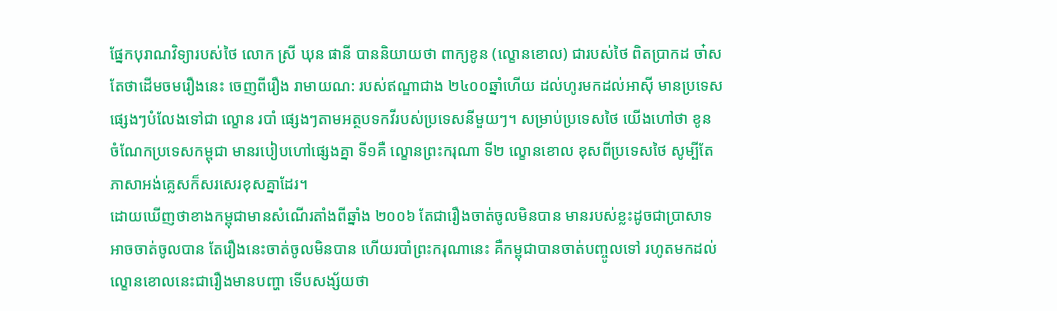ផ្នែកបុរាណវិទ្យារបស់ថៃ លោក ស្រី ឃុន ផានី បាននិយាយថា ពាក្យខូន (ល្ខោនខោល) ជារបស់ថៃ ពិតប្រាកដ ចា៎ស តែថាដើមចមរឿងនេះ ចេញពីរឿង រាមាយណ: របស់ឥណ្ឌាជាង ២៤០០ឆ្នាំហើយ ដល់ហូរមកដល់អាស៊ី មានប្រទេសផ្សេងៗបំលែងទៅជា ល្ខោន របាំ ផ្សេងៗតាមអត្ថបទកវីរបស់ប្រទេសនីមួយៗ។ សម្រាប់ប្រទេសថៃ យើងហៅថា ខូន ចំណែកប្រទេសកម្ពុជា មានរបៀបហៅផ្សេងគ្នា ទី១គឺ ល្ខោនព្រះករុណា ទី២ ល្ខោនខោល ខុសពីប្រទេសថៃ សូម្បីតែភាសាអង់គ្លេសក៏សរសេរខុសគ្នាដែរ។
ដោយឃើញថាខាងកម្ពុជាមានសំណើរតាំងពីឆ្នាំង ២០០៦ តែជារឿងចាត់ចូលមិនបាន មានរបស់ខ្លះដូចជាប្រាសាទអាចចាត់ចូលបាន តែរឿងនេះចាត់ចូលមិនបាន ហើយរបាំព្រះករុណានេះ គឺកម្ពុជាបានចាត់បញ្ចូលទៅ រហូតមកដល់ល្ខោនខោលនេះជារឿងមានបញ្ហា ទើបសង្ស័យថា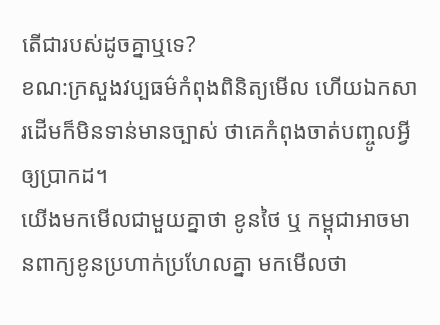តើជារបស់ដូចគ្នាឬទេ?
ខណ:ក្រសួងវប្បធម៌កំពុងពិនិត្យមើល ហើយឯកសារដើមក៏មិនទាន់មានច្បាស់ ថាគេកំពុងចាត់បញ្ចូលអ្វីឲ្យប្រាកដ។
យើងមកមើលជាមួយគ្នាថា ខូនថៃ ឬ កម្ពុជាអាចមានពាក្យខូនប្រហាក់ប្រហែលគ្នា មកមើលថា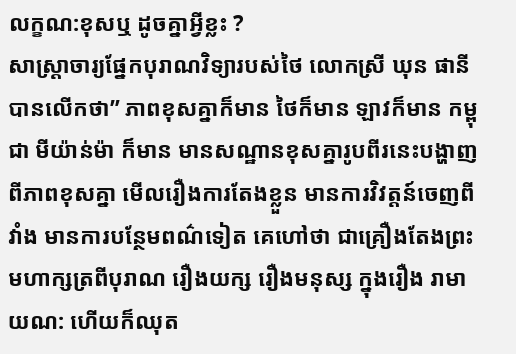លក្ខណ:ខុសឬ ដូចគ្នាអ្វីខ្លះ ?
សាស្ដ្រាចារ្យផ្នែកបុរាណវិទ្យារបស់ថៃ លោកស្រី ឃុន ផានី បានលើកថា” ភាពខុសគ្នាក៏មាន ថៃក៏មាន ឡាវក៏មាន កម្ពុជា មីយ៉ាន់ម៉ា ក៏មាន មានសណ្ឋានខុសគ្នារូបពីរនេះបង្ហាញពីភាពខុសគ្នា មើលរឿងការតែងខ្លួន មានការវិវត្តន៍ចេញពីវាំង មានការបន្ថែមពណ៌ទៀត គេហៅថា ជាគ្រឿងតែងព្រះមហាក្សត្រពីបុរាណ រឿងយក្ស រឿងមនុស្ស ក្នុងរឿង រាមាយណ: ហើយក៏ឈុត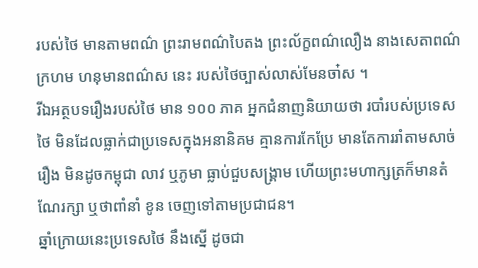របស់ថៃ មានតាមពណ៌ ព្រះរាមពណ៌បៃតង ព្រះល័ក្ខពណ៌លឿង នាងសេតាពណ៌ក្រហម ហនុមានពណ៌ស នេះ របស់ថៃច្បាស់លាស់មែនចា៎ស ។
រីឯអត្ថបទរឿងរបស់ថៃ មាន ១០០ ភាគ អ្នកជំនាញនិយាយថា របាំរបស់ប្រទេសថៃ មិនដែលធ្លាក់ជាប្រទេសក្នុងអនានិគម គ្មានការកែប្រែ មានតែការរាំតាមសាច់រឿង មិនដូចកម្ពុជា លាវ ឬភូមា ធ្លាប់ជួបសង្គ្រាម ហើយព្រះមហាក្សត្រក៏មានតំណែរក្សា ឬថាពាំនាំ ខូន ចេញទៅតាមប្រជាជន។
ឆ្នាំក្រោយនេះប្រទេសថៃ នឹងស្នើ ដូចជា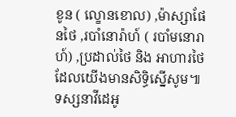ខូន ( ល្ខោនខោល) ,ម៉ាស្សាផែនថៃ ,របាំនោរ៉ាហ៍ ( របាំមនោរាហ៍) ,ប្រដាល់ថៃ និង អាហារថៃ ដែលយើងមានសិទ្ធិស្នើសូម៕
ទស្សនាវីដេអូ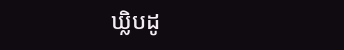ឃ្លិបដូ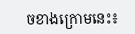ចខាងក្រោមនេះ៖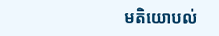មតិយោបល់